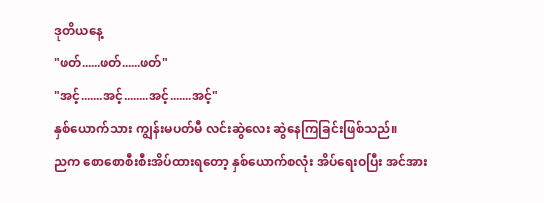ဒုတိယနေ့
"ဖတ်......ဖတ်......ဖတ်"
"အင့်.......အင့်........အင့်.......အင့်"
နှစ်ယောက်သား ကျွန်းမပတ်မီ လင်းဆွဲလေး ဆွဲနေကြခြင်းဖြစ်သည်။
ညက စောစောစီးစီးအိပ်ထားရတော့ နှစ်ယောက်စလုံး အိပ်ရေးဝပြီး အင်အား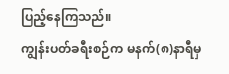ပြည့်နေကြသည်။
ကျွန်းပတ်ခရီးစဉ်က မနက်(၈)နာရီမှ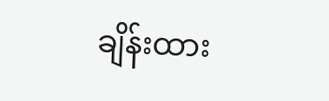ချိန်းထား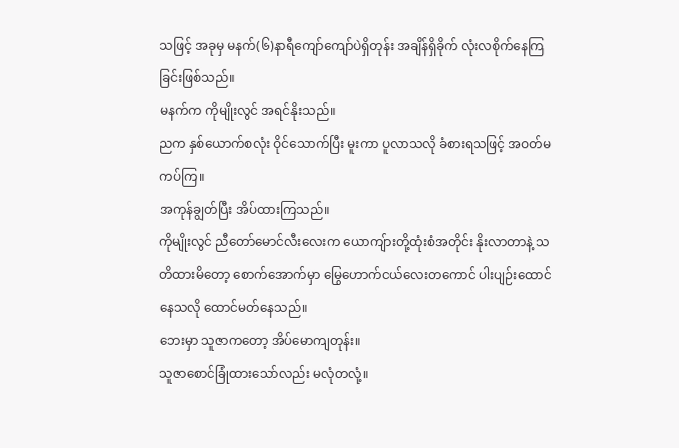သဖြင့် အခုမှ မနက်(၆)နာရီကျော်ကျော်ပဲရှိတုန်း အချိန်ရှိခိုက် လုံးလစိုက်နေကြခြင်းဖြစ်သည်။
မနက်က ကိုမျိုးလွင် အရင်နိုးသည်။
ညက နှစ်ယောက်စလုံး ဝိုင်သောက်ပြီး မူးကာ ပူလာသလို ခံစားရသဖြင့် အဝတ်မကပ်ကြ။
အကုန်ချွတ်ပြီး အိပ်ထားကြသည်။
ကိုမျိုးလွင် ညီတော်မောင်လီးလေးက ယောကျ်ားတို့ထုံးစံအတိုင်း နိုးလာတာနဲ့ သတိထားမိတော့ စောက်အောက်မှာ မြွေဟောက်ငယ်လေးတကောင် ပါးပျဉ်းထောင်နေသလို ထောင်မတ်နေသည်။
ဘေးမှာ သူဇာကတော့ အိပ်မောကျတုန်း။
သူဇာစောင်ခြုံထားသော်လည်း မလုံတလုံ့။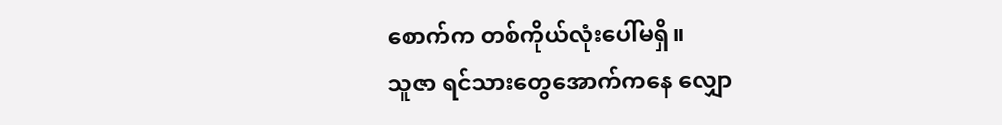စောက်က တစ်ကိုယ်လုံးပေါ်မရှိ။
သူဇာ ရင်သားတွေအောက်ကနေ လျှော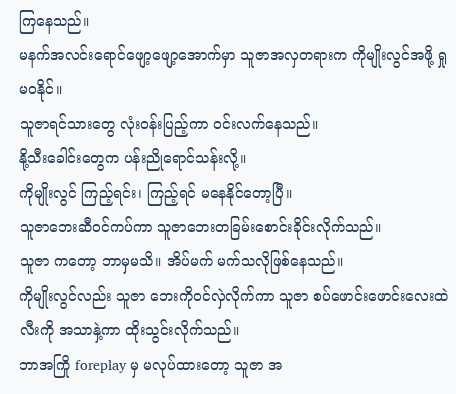ကြနေသည်။
မနက်အလင်းရောင်ဖျော့ဖျော့အောက်မှာ သူဇာအလှတရားက ကိုမျိုးလွင်အဖို့ ရှုမဝနိုင်။
သူဇာရင်သားတွေ လုံးဝန်းပြည့်ကာ ဝင်းလက်နေသည်။
နို့သီးခေါင်းတွေက ပန်းညိုရောင်သန်းလို့။
ကိုမျိုးလွင် ကြည့်ရင်း၊ ကြည့်ရင် မနေနိုင်တော့ပြီ။
သူဇာဘေးဆီဝင်ကပ်ကာ သူဇာဘေးတခြမ်းစောင်းခိုင်းလိုက်သည်။
သူဇာ ကတော့ ဘာမှမသိ။ အိပ်မက် မက်သလိုဖြစ်နေသည်။
ကိုမျိုးလွင်လည်း သူဇာ ဘေးကိုဝင်လှဲလိုက်ကာ သူဇာ စပ်ဖောင်းဖောင်းလေးထဲ လီးကို အသာနှဲ့ကာ ထိုးသွင်းလိုက်သည်။
ဘာအကြို foreplay မှ မလုပ်ထားတော့ သူဇာ အ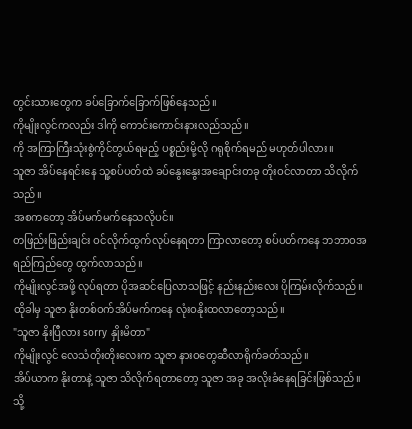တွင်းသားတွေက ခပ်ခြောက်ခြောက်ဖြစ်နေသည်။
ကိုမျိုးလွင်ကလည်း ဒါကို ကောင်းကောင်းနားလည်သည်။
ကို အကြာကြီးသုံးစွဲကိုင်တွယ်ရမည့် ပစ္စည်းမို့လို ဂရုစိုက်ရမည် မဟုတ်ပါလား။
သူဇာ အိပ်နေရင်းနေ သူ့စပ်ပတ်ထဲ ခပ်နွေးနွေးအချောင်းတခု တိုးဝင်လာတာ သိလိုက်သည်။
အစကတော့ အိပ်မက်မက်နေသလိုပင်။
တဖြည်းဖြည်းချင်း ဝင်လိုက်ထွက်လုပ်နေရတာ ကြာလာတော့ စပ်ပတ်ကနေ ဘဘာဝအရည်ကြည်တွေ ထွက်လာသည်။
ကိုမျိုးလွင်အဖို့ လုပ်ရတာ ပိုအဆင်ပြေလာသဖြင့် နည်းနည်းလေး ပိုကြမ်းလိုက်သည်။
ထိုခါမှ သူဇာ နိုးတစ်ဝက်အိပ်မက်ကနေ လုံးဝနိုးထလာတော့သည်။
"သူဇာ နိုးပြီလား sorry နှိုးမိတာ"
ကိုမျိုးလွင် လေသံတိုးတိုးလေးက သူဇာ နားဝတွေဆီလာရိုက်ခတ်သည်။
အိပ်ယာက နိုးတာနဲ့ သူဇာ သိလိုက်ရတာတော့ သူဇာ အခု အလိုးခံနေရခြင်းဖြစ်သည်။
သို့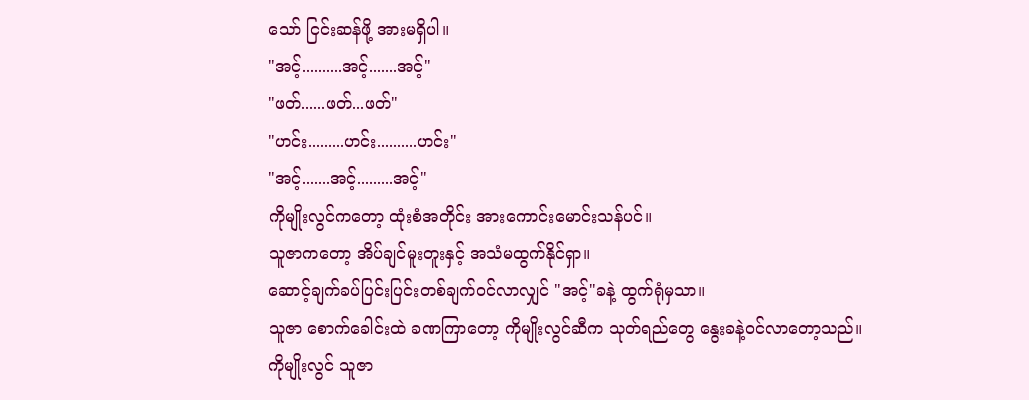သော် ငြင်းဆန်ဖို့ အားမရှိပါ။
"အင့်..........အင့်.......အင့်"
"ဖတ်......ဖတ်...ဖတ်"
"ဟင်း.........ဟင်း..........ဟင်း"
"အင့်.......အင့်.........အင့်"
ကိုမျိုးလွင်ကတော့ ထုံးစံအတိုင်း အားကောင်းမောင်းသန်ပင်။
သူဇာကတော့ အိပ်ချင်မူးတူးနှင့် အသံမထွက်နိုင်ရှာ။
ဆောင့်ချက်ခပ်ပြင်းပြင်းတစ်ချက်ဝင်လာလျှင် "အင့်"ခနဲ့ ထွက်ရုံမှသာ။
သူဇာ စောက်ခေါင်းထဲ ခဏကြာတော့ ကိုမျိုးလွင်ဆီက သုတ်ရည်တွေ နွေးခနဲ့ဝင်လာတော့သည်။
ကိုမျိုးလွင် သူဇာ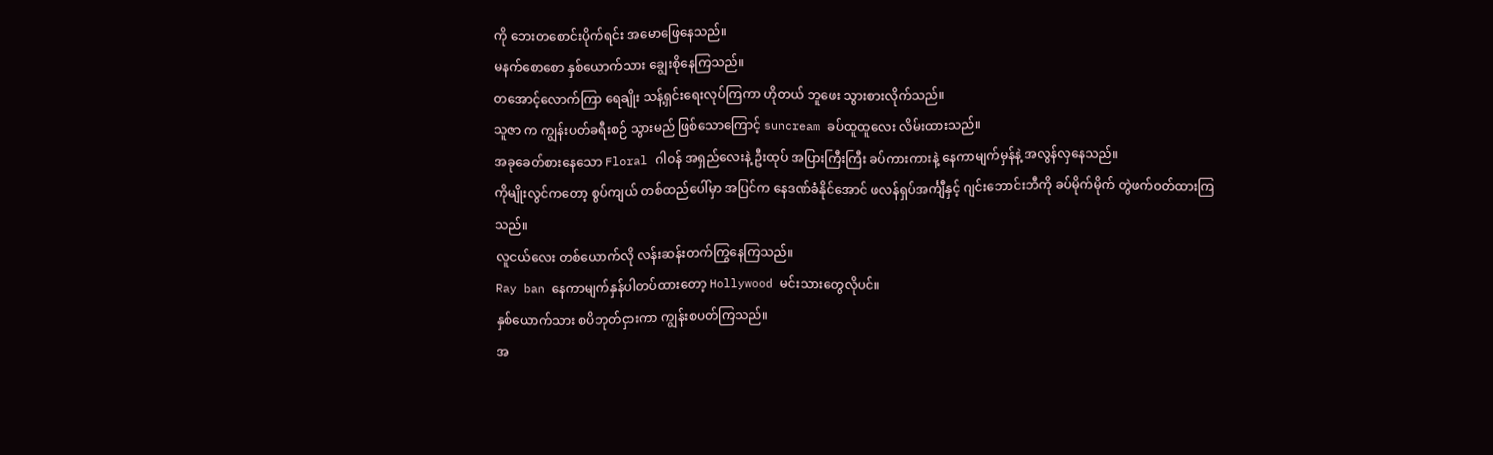ကို ဘေးတစောင်းပိုက်ရင်း အမောဖြေနေသည်။
မနက်စောစော နှစ်ယောက်သား ချွေးစိုနေကြသည်။
တအောင့်လောက်ကြာ ရေချိုး သန့်ရှင်းရေးလုပ်ကြကာ ဟိုတယ် ဘူဖေး သွားစားလိုက်သည်။
သူဇာ က ကျွန်းပတ်ခရီးစဉ် သွားမည် ဖြစ်သောကြောင့် suncream ခပ်ထူထူလေး လိမ်းထားသည်။
အခုခေတ်စားနေသော Floral ဂါဝန် အရှည်လေးနဲ့ ဦးထုပ် အပြားကြီးကြီး ခပ်ကားကားနဲ့ နေကာမျက်မှန်နဲ့ အလွန်လှနေသည်။
ကိုမျိုးလွင်ကတော့ စွပ်ကျယ် တစ်ထည်ပေါ်မှာ အပြင်က နေဒဏ်ခံနိုင်အောင် ဖလန်ရှပ်အင်္ကျီနှင့် ဂျင်းဘောင်းဘီကို ခပ်မိုက်မိုက် တွဲဖက်ဝတ်ထားကြသည်။
လူငယ်လေး တစ်ယောက်လို လန်းဆန်းတက်ကြွနေကြသည်။
Ray ban နေကာမျက်နှန်ပါတပ်ထားတော့ Hollywood မင်းသားတွေလိုပင်။
နှစ်ယောက်သား စပိဘုတ်ငှားကာ ကျွန်းစပတ်ကြသည်။
အ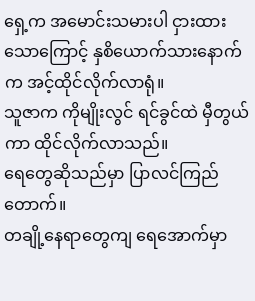ရှေ့က အမောင်းသမားပါ ငှားထားသောကြောင့် နှစိယောက်သားနောက်က အင့်ထိုင်လိုက်လာရုံ။
သူဇာက ကိုမျိုးလွင် ရင်ခွင်ထဲ မှီတွယ်ကာ ထိုင်လိုက်လာသည်။
ရေတွေဆိုသည်မှာ ပြာလင်ကြည်တောက်။
တချို့နေရာတွေကျ ရေအောက်မှာ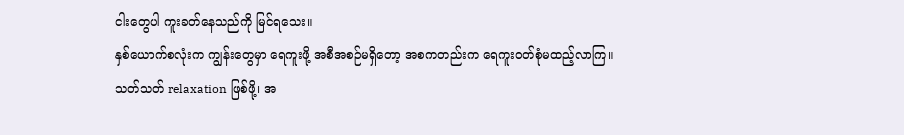ငါးတွေပါ ကူးခတ်နေသည်ကို မြင်ရသေး။
နှစ်ယောက်စလုံးက ကျွန်းတွေမှာ ရေကူးဖို့ အစီအစဉ်မရှိတော့ အစကတည်းက ရေကူးဝတ်စုံမထည့်လာကြ။
သတ်သတ် relaxation ဖြစ်ဖို့၊ အ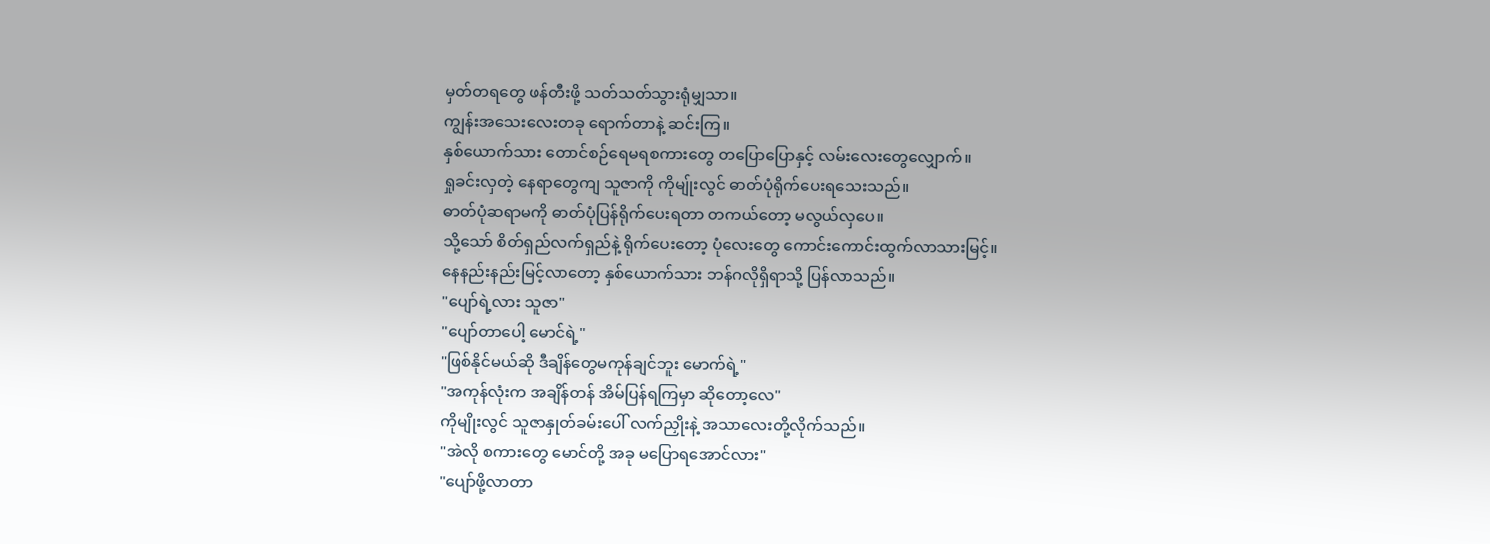မှတ်တရတွေ ဖန်တီးဖို့ သတ်သတ်သွားရုံမျှသာ။
ကျွန်းအသေးလေးတခု ရောက်တာနဲ့ ဆင်းကြ။
နှစ်ယောက်သား တောင်စဉ်ရေမရစကားတွေ တပြောပြောနှင့် လမ်းလေးတွေလျှောက်။
ရှုခင်းလှတဲ့ နေရာတွေကျ သူဇာကို ကိုမျ်ုးလွင် ဓာတ်ပုံရိုက်ပေးရသေးသည်။
ဓာတ်ပုံဆရာမကို ဓာတ်ပုံပြန်ရိုက်ပေးရတာ တကယ်တော့ မလွယ်လှပေ။
သို့သော် စိတ်ရှည်လက်ရှည်နဲ့ ရိုက်ပေးတော့ ပုံလေးတွေ ကောင်းကောင်းထွက်လာသားမြင့်။
နေနည်းနည်းမြင့်လာတော့ နှစ်ယောက်သား ဘန်ဂလိုရှိရာသို့ ပြန်လာသည်။
"ပျော်ရဲ့လား သူဇာ"
"ပျော်တာပေါ့ မောင်ရဲ့"
"ဖြစ်နိုင်မယ်ဆို ဒီချိန်တွေမကုန်ချင်ဘူး မောက်ရဲ့"
"အကုန်လုံးက အချိန်တန် အိမ်ပြန်ရကြမှာ ဆိုတော့လေ"
ကိုမျိုးလွင် သူဇာနှုတ်ခမ်းပေါ် လက်ညှိုးနဲ့ အသာလေးတို့လိုက်သည်။
"အဲလို စကားတွေ မောင်တို့ အခု မပြောရအောင်လား"
"ပျော်ဖို့လာတာ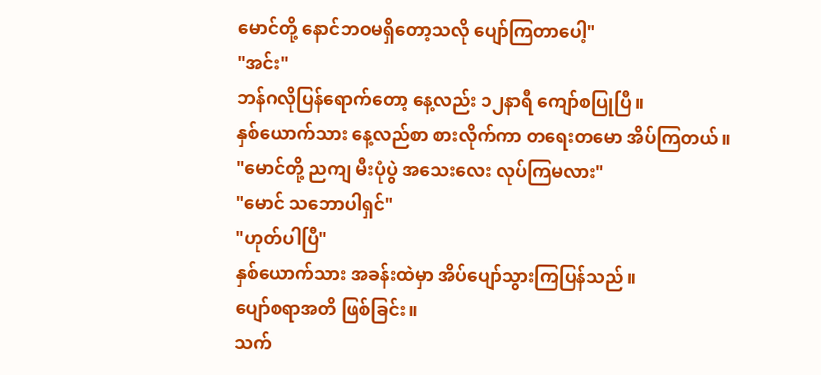မောင်တို့ နောင်ဘဝမရှိတော့သလို ပျော်ကြတာပေါ့"
"အင်း"
ဘန်ဂလိုပြန်ရောက်တော့ နေ့လည်း ၁၂နာရီ ကျော်စပြုပြီ။
နှစ်ယောက်သား နေ့လည်စာ စားလိုက်ကာ တရေးတမော အိပ်ကြတယ်။
"မောင်တို့ ညကျ မီးပုံပွဲ အသေးလေး လုပ်ကြမလား"
"မောင် သဘောပါရှင်"
"ဟုတ်ပါပြီ"
နှစ်ယောက်သား အခန်းထဲမှာ အိပ်ပျော်သွားကြပြန်သည်။
ပျော်စရာအတိ ဖြစ်ခြင်း။
သက်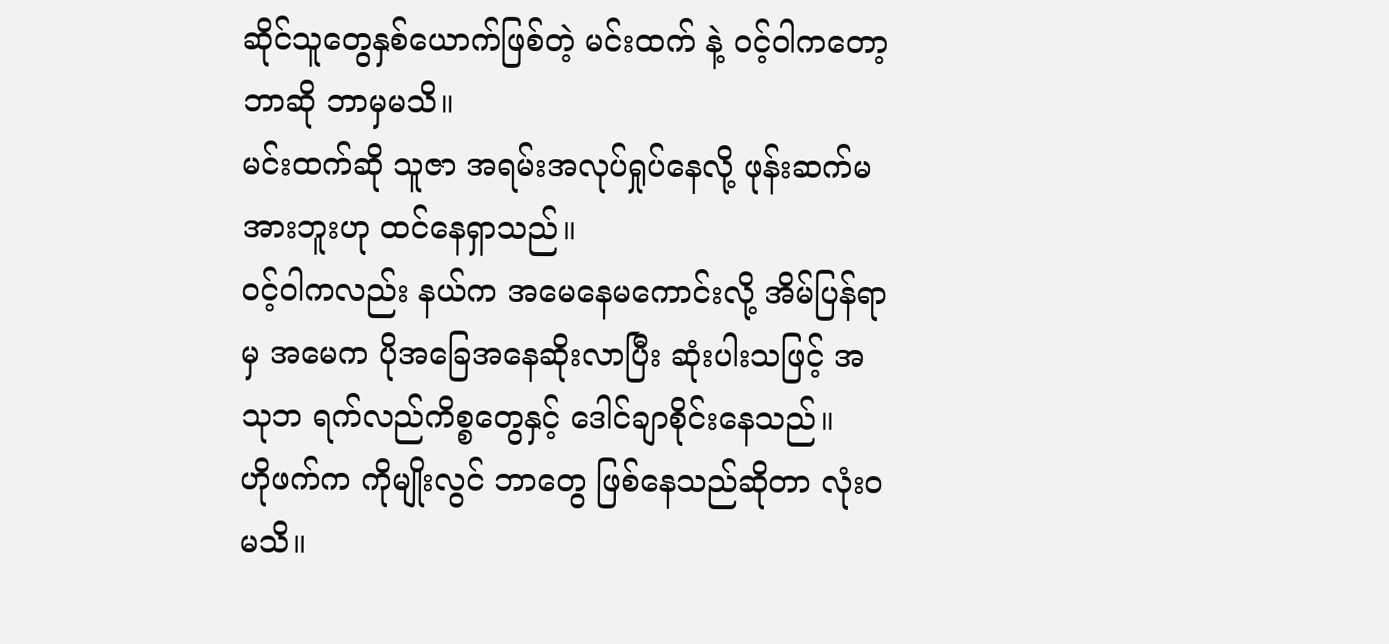ဆိုင်သူတွေနှစ်ယောက်ဖြစ်တဲ့ မင်းထက် နဲ့ ဝင့်ဝါကတော့ ဘာဆို ဘာမှမသိ။
မင်းထက်ဆို သူဇာ အရမ်းအလုပ်ရှုပ်နေလို့ ဖုန်းဆက်မအားဘူးဟု ထင်နေရှာသည်။
ဝင့်ဝါကလည်း နယ်က အမေနေမကောင်းလို့ အိမ်ပြန်ရာမှ အမေက ပိုအခြေအနေဆိုးလာပြီး ဆုံးပါးသဖြင့် အသုဘ ရက်လည်ကိစ္စတွေနှင့် ဒေါင်ချာစိုင်းနေသည်။
ဟိုဖက်က ကိုမျိုးလွင် ဘာတွေ ဖြစ်နေသည်ဆိုတာ လုံးဝမသိ။